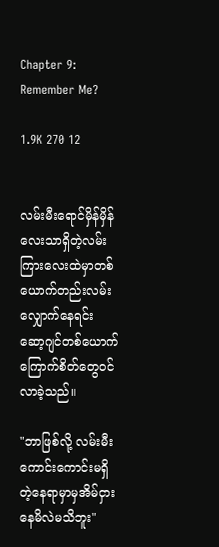Chapter 9: Remember Me?

1.9K 270 12


လမ်းမီးရောင်မှိန်မှိန်လေးသာရှိတဲ့လမ်းကြားလေးထဲမှာတစ်ယောက်တည်းလမ်းလျှောက်နေရင်း ဆော့ဂျင်တစ်ယောက်ကြောက်စိတ်တွေဝင်လာခဲ့သည်။

"ဘာဖြစ်လို့ လမ်းမီးကောင်းကောင်းမရှိတဲ့နေရာမှာမှအိမ်ငှားနေမိလဲမသိဘူး"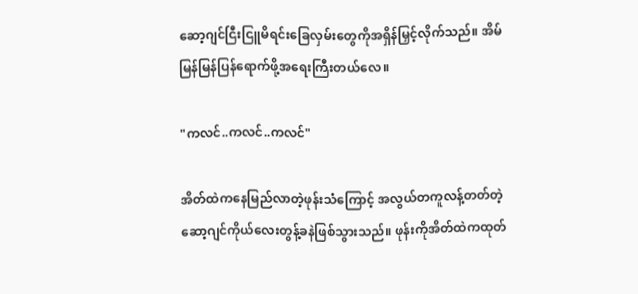ဆော့ဂျင်ငြီးငြူမိရင်းခြေလှမ်းတွေကိုအရှိန်မြှင့်လိုက်သည်။ အိမ်မြန်မြန်ပြန်ရောက်ဖို့အရေးကြီးတယ်လေ။

"ကလင်..ကလင်..ကလင်"

အိတ်ထဲကနေမြည်လာတဲ့ဖုန်းသံကြောင့် အလွယ်တကူလန့်တတ်တဲ့ဆော့ဂျင်ကိုယ်လေးတွန့်ခနဲဖြစ်သွားသည်။ ဖုန်းကိုအိတ်ထဲကထုတ်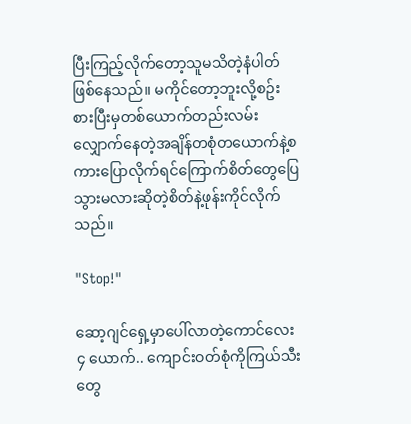ပြီးကြည့်လိုက်တော့သူမသိတဲ့နံပါတ်ဖြစ်နေသည်။ မကိုင်တော့ဘူးလို့စဥ်းစားပြီးမှတစ်ယောက်တည်းလမ်းလျှောက်နေတဲ့အချိန်တစုံတယောက်နဲ့စကားပြောလိုက်ရင်ကြောက်စိတ်တွေပြေသွားမလားဆိုတဲ့စိတ်နဲ့ဖုန်းကိုင်လိုက်သည်။

"Stop!"

ဆော့ဂျင်ရှေ့မှာပေါ်လာတဲ့ကောင်လေး ၄ ယောက်.. ကျောင်းဝတ်စုံကိုကြယ်သီးတွေ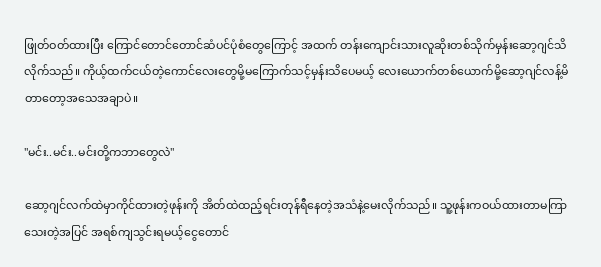ဖြုတ်ဝတ်ထားပြီး ကြောင်တောင်တောင်ဆံပင်ပုံစံတွေကြောင့် အထက် တန်းကျောင်းသားလူဆိုးတစ်သိုက်မှန်းဆော့ဂျင်သိလိုက်သည်။ ကိုယ့်ထက်ငယ်တဲ့ကောင်လေးတွေမို့မကြောက်သင့်မှန်းသိပေမယ့် လေးယောက်တစ်ယောက်မို့ဆော့ဂျင်လန့်မိတာတော့အသေအချာပဲ။

"မင်း..မင်း..မင်းတို့ကဘာတွေလဲ"

ဆော့ဂျင်လက်ထဲမှာကိုင်ထားတဲ့ဖုန်းကို အိတ်ထဲထည့်ရင်းတုန်ရီနေတဲ့အသံနဲ့မေးလိုက်သည်။ သူ့ဖုန်းကဝယ်ထားတာမကြာသေးတဲ့အပြင် အရစ်ကျသွင်းရမယ့်ငွေတောင်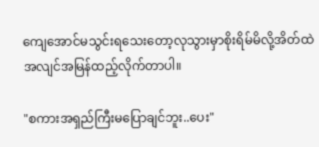ကျေအောင်မသွင်းရသေးတော့လုသွားမှာစိုးရိမ်မိလို့အိတ်ထဲအလျင်အမြန်ထည့်လိုက်တာပါ။

"စကားအရှည်ကြီးမပြောချင်ဘူး..ပေး"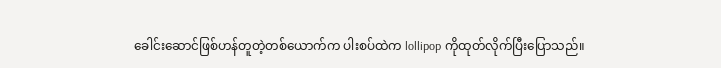ခေါင်းဆောင်ဖြစ်ဟန်တူတဲ့တစ်ယောက်က ပါးစပ်ထဲက lollipop ကိုထုတ်လိုက်ပြီးပြောသည်။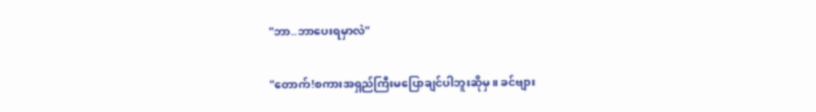"ဘာ..ဘာပေးရမှာလဲ"

"တောက်!စကားအရှည်ကြီးမပြောချင်ပါဘူးဆိုမှ။ ခင်ဗျား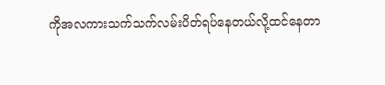ကိုအလကားသက်သက်လမ်းပိတ်ရပ်နေတယ်လို့ထင်နေတာ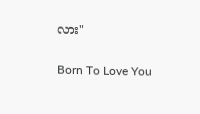လား"

Born To Love You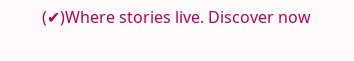(✔)Where stories live. Discover now